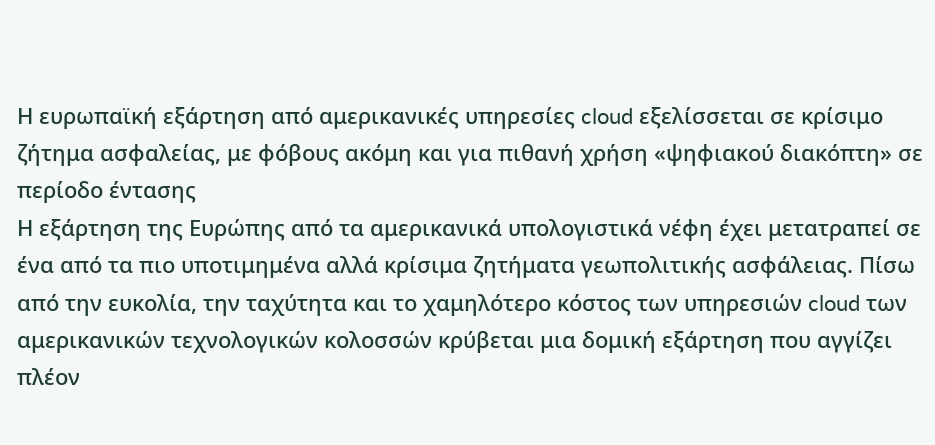Η ευρωπαϊκή εξάρτηση από αμερικανικές υπηρεσίες cloud εξελίσσεται σε κρίσιμο ζήτημα ασφαλείας, με φόβους ακόμη και για πιθανή χρήση «ψηφιακού διακόπτη» σε περίοδο έντασης
Η εξάρτηση της Ευρώπης από τα αμερικανικά υπολογιστικά νέφη έχει μετατραπεί σε ένα από τα πιο υποτιμημένα αλλά κρίσιμα ζητήματα γεωπολιτικής ασφάλειας. Πίσω από την ευκολία, την ταχύτητα και το χαμηλότερο κόστος των υπηρεσιών cloud των αμερικανικών τεχνολογικών κολοσσών κρύβεται μια δομική εξάρτηση που αγγίζει πλέον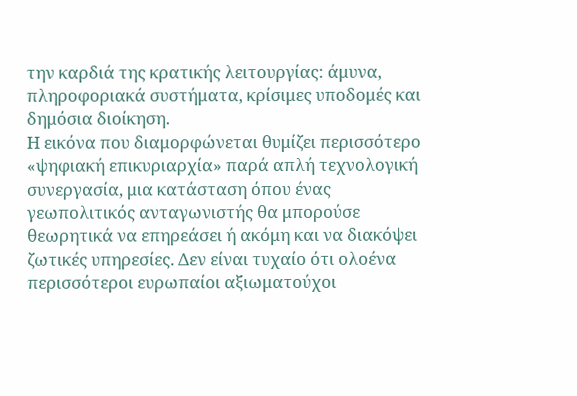την καρδιά της κρατικής λειτουργίας: άμυνα, πληροφοριακά συστήματα, κρίσιμες υποδομές και δημόσια διοίκηση.
Η εικόνα που διαμορφώνεται θυμίζει περισσότερο «ψηφιακή επικυριαρχία» παρά απλή τεχνολογική συνεργασία, μια κατάσταση όπου ένας γεωπολιτικός ανταγωνιστής θα μπορούσε θεωρητικά να επηρεάσει ή ακόμη και να διακόψει ζωτικές υπηρεσίες. Δεν είναι τυχαίο ότι ολοένα περισσότεροι ευρωπαίοι αξιωματούχοι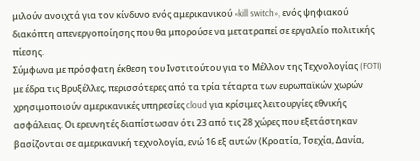μιλούν ανοιχτά για τον κίνδυνο ενός αμερικανικού «kill switch», ενός ψηφιακού διακόπτη απενεργοποίησης που θα μπορούσε να μετατραπεί σε εργαλείο πολιτικής πίεσης.
Σύμφωνα με πρόσφατη έκθεση του Ινστιτούτου για το Μέλλον της Τεχνολογίας (FOTI) με έδρα τις Βρυξέλλες, περισσότερες από τα τρία τέταρτα των ευρωπαϊκών χωρών χρησιμοποιούν αμερικανικές υπηρεσίες cloud για κρίσιμες λειτουργίες εθνικής ασφάλειας. Οι ερευνητές διαπίστωσαν ότι 23 από τις 28 χώρες που εξετάστηκαν βασίζονται σε αμερικανική τεχνολογία, ενώ 16 εξ αυτών (Κροατία, Τσεχία, Δανία,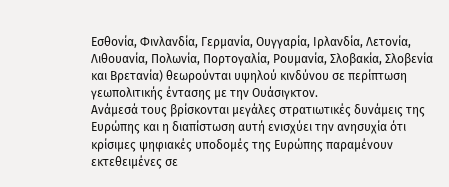Εσθονία, Φινλανδία, Γερμανία, Ουγγαρία, Ιρλανδία, Λετονία, Λιθουανία, Πολωνία, Πορτογαλία, Ρουμανία, Σλοβακία, Σλοβενία και Βρετανία) θεωρούνται υψηλού κινδύνου σε περίπτωση γεωπολιτικής έντασης με την Ουάσιγκτον.
Ανάμεσά τους βρίσκονται μεγάλες στρατιωτικές δυνάμεις της Ευρώπης και η διαπίστωση αυτή ενισχύει την ανησυχία ότι κρίσιμες ψηφιακές υποδομές της Ευρώπης παραμένουν εκτεθειμένες σε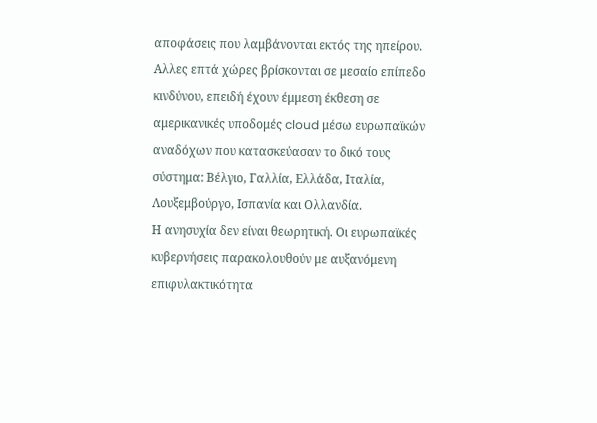αποφάσεις που λαμβάνονται εκτός της ηπείρου. Αλλες επτά χώρες βρίσκονται σε μεσαίο επίπεδο κινδύνου, επειδή έχουν έμμεση έκθεση σε αμερικανικές υποδομές cloud μέσω ευρωπαϊκών αναδόχων που κατασκεύασαν το δικό τους σύστημα: Βέλγιο, Γαλλία, Ελλάδα, Ιταλία, Λουξεμβούργο, Ισπανία και Ολλανδία.
Η ανησυχία δεν είναι θεωρητική. Οι ευρωπαϊκές κυβερνήσεις παρακολουθούν με αυξανόμενη επιφυλακτικότητα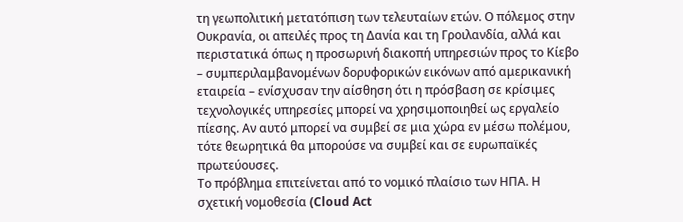τη γεωπολιτική μετατόπιση των τελευταίων ετών. Ο πόλεμος στην Ουκρανία, οι απειλές προς τη Δανία και τη Γροιλανδία, αλλά και περιστατικά όπως η προσωρινή διακοπή υπηρεσιών προς το Κίεβο – συμπεριλαμβανομένων δορυφορικών εικόνων από αμερικανική εταιρεία – ενίσχυσαν την αίσθηση ότι η πρόσβαση σε κρίσιμες τεχνολογικές υπηρεσίες μπορεί να χρησιμοποιηθεί ως εργαλείο πίεσης. Αν αυτό μπορεί να συμβεί σε μια χώρα εν μέσω πολέμου, τότε θεωρητικά θα μπορούσε να συμβεί και σε ευρωπαϊκές πρωτεύουσες.
Το πρόβλημα επιτείνεται από το νομικό πλαίσιο των ΗΠΑ. Η σχετική νομοθεσία (Cloud Act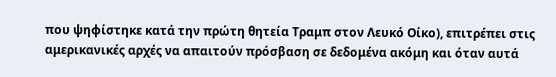που ψηφίστηκε κατά την πρώτη θητεία Τραμπ στον Λευκό Οίκο), επιτρέπει στις αμερικανικές αρχές να απαιτούν πρόσβαση σε δεδομένα ακόμη και όταν αυτά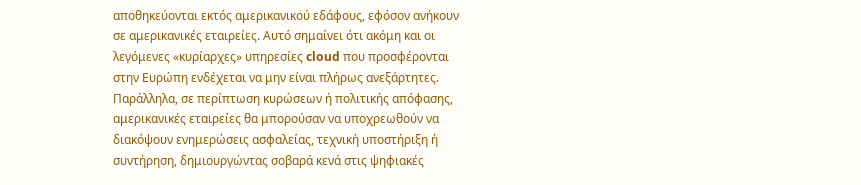αποθηκεύονται εκτός αμερικανικού εδάφους, εφόσον ανήκουν σε αμερικανικές εταιρείες. Αυτό σημαίνει ότι ακόμη και οι λεγόμενες «κυρίαρχες» υπηρεσίες cloud που προσφέρονται στην Ευρώπη ενδέχεται να μην είναι πλήρως ανεξάρτητες. Παράλληλα, σε περίπτωση κυρώσεων ή πολιτικής απόφασης, αμερικανικές εταιρείες θα μπορούσαν να υποχρεωθούν να διακόψουν ενημερώσεις ασφαλείας, τεχνική υποστήριξη ή συντήρηση, δημιουργώντας σοβαρά κενά στις ψηφιακές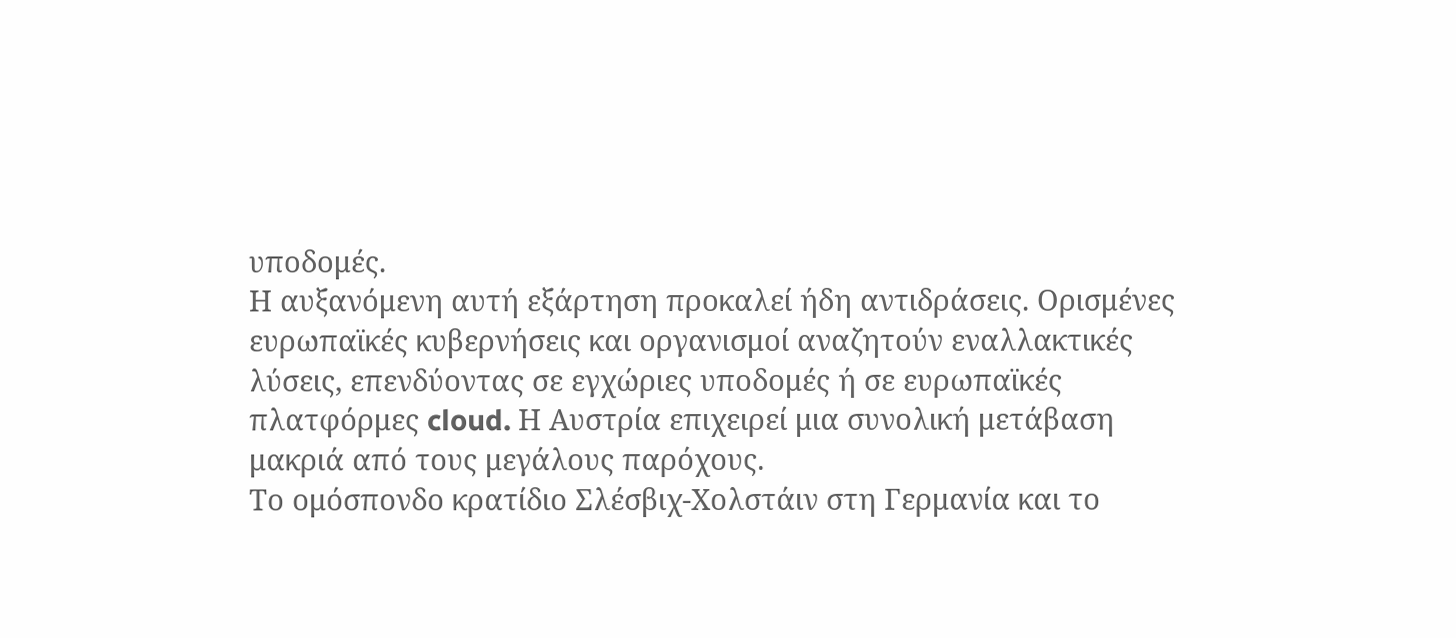υποδομές.
Η αυξανόμενη αυτή εξάρτηση προκαλεί ήδη αντιδράσεις. Ορισμένες ευρωπαϊκές κυβερνήσεις και οργανισμοί αναζητούν εναλλακτικές λύσεις, επενδύοντας σε εγχώριες υποδομές ή σε ευρωπαϊκές πλατφόρμες cloud. Η Αυστρία επιχειρεί μια συνολική μετάβαση μακριά από τους μεγάλους παρόχους.
Το ομόσπονδο κρατίδιο Σλέσβιχ-Χολστάιν στη Γερμανία και το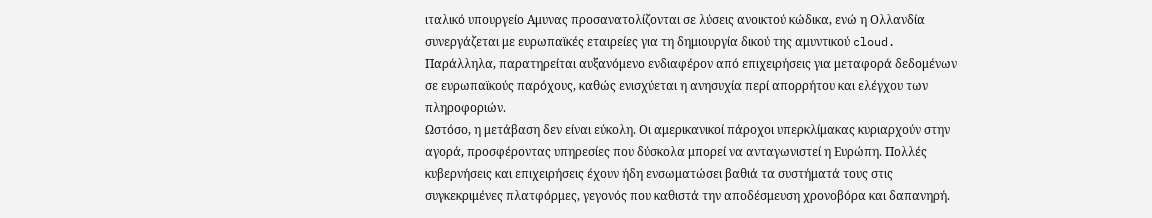ιταλικό υπουργείο Αμυνας προσανατολίζονται σε λύσεις ανοικτού κώδικα, ενώ η Ολλανδία συνεργάζεται με ευρωπαϊκές εταιρείες για τη δημιουργία δικού της αμυντικού cloud. Παράλληλα, παρατηρείται αυξανόμενο ενδιαφέρον από επιχειρήσεις για μεταφορά δεδομένων σε ευρωπαϊκούς παρόχους, καθώς ενισχύεται η ανησυχία περί απορρήτου και ελέγχου των πληροφοριών.
Ωστόσο, η μετάβαση δεν είναι εύκολη. Οι αμερικανικοί πάροχοι υπερκλίμακας κυριαρχούν στην αγορά, προσφέροντας υπηρεσίες που δύσκολα μπορεί να ανταγωνιστεί η Ευρώπη. Πολλές κυβερνήσεις και επιχειρήσεις έχουν ήδη ενσωματώσει βαθιά τα συστήματά τους στις συγκεκριμένες πλατφόρμες, γεγονός που καθιστά την αποδέσμευση χρονοβόρα και δαπανηρή.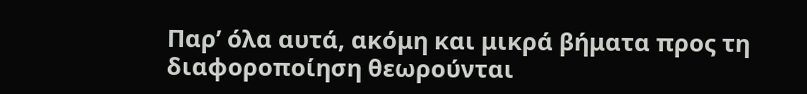Παρ’ όλα αυτά, ακόμη και μικρά βήματα προς τη διαφοροποίηση θεωρούνται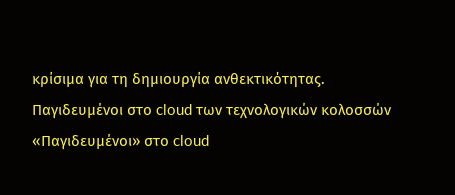κρίσιμα για τη δημιουργία ανθεκτικότητας.
Παγιδευμένοι στο cloud των τεχνολογικών κολοσσών
«Παγιδευμένοι» στο cloud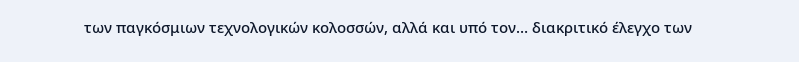των παγκόσμιων τεχνολογικών κολοσσών, αλλά και υπό τον… διακριτικό έλεγχο των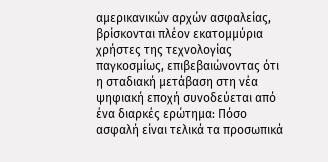αμερικανικών αρχών ασφαλείας, βρίσκονται πλέον εκατομμύρια χρήστες της τεχνολογίας παγκοσμίως, επιβεβαιώνοντας ότι η σταδιακή μετάβαση στη νέα ψηφιακή εποχή συνοδεύεται από ένα διαρκές ερώτημα: Πόσο ασφαλή είναι τελικά τα προσωπικά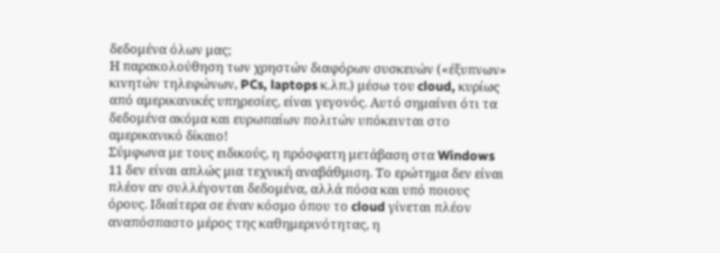δεδομένα όλων μας;
Η παρακολούθηση των χρηστών διαφόρων συσκευών («έξυπνων» κινητών τηλεφώνων, PCs, laptops κ.λπ.) μέσω του cloud, κυρίως από αμερικανικές υπηρεσίες, είναι γεγονός. Αυτό σημαίνει ότι τα δεδομένα ακόμα και ευρωπαίων πολιτών υπόκεινται στο αμερικανικό δίκαιο!
Σύμφωνα με τους ειδικούς, η πρόσφατη μετάβαση στα Windows 11 δεν είναι απλώς μια τεχνική αναβάθμιση. Το ερώτημα δεν είναι πλέον αν συλλέγονται δεδομένα, αλλά πόσα και υπό ποιους όρους. Ιδιαίτερα σε έναν κόσμο όπου το cloud γίνεται πλέον αναπόσπαστο μέρος της καθημερινότητας, η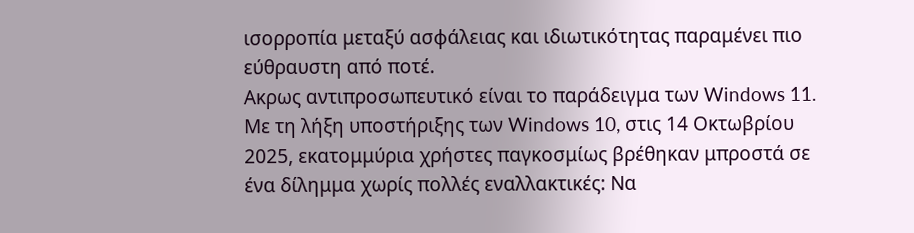ισορροπία μεταξύ ασφάλειας και ιδιωτικότητας παραμένει πιο εύθραυστη από ποτέ.
Ακρως αντιπροσωπευτικό είναι το παράδειγμα των Windows 11. Με τη λήξη υποστήριξης των Windows 10, στις 14 Οκτωβρίου 2025, εκατομμύρια χρήστες παγκοσμίως βρέθηκαν μπροστά σε ένα δίλημμα χωρίς πολλές εναλλακτικές: Να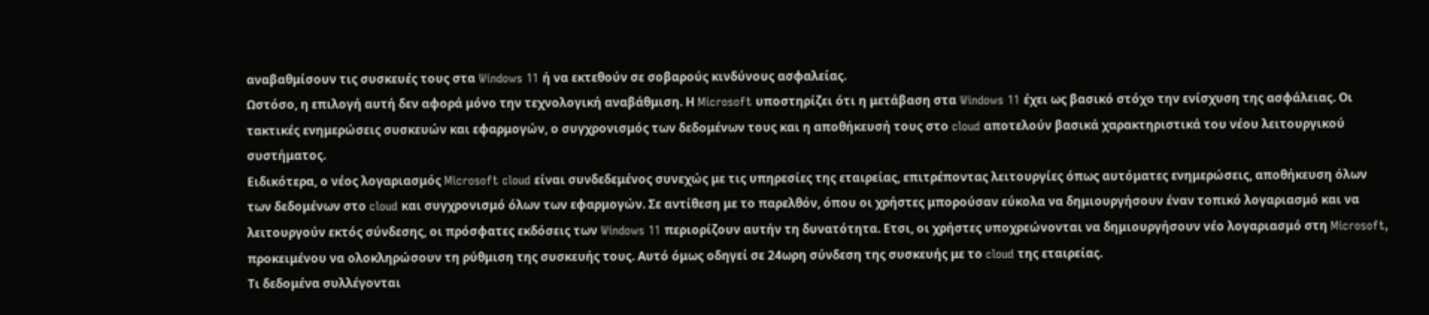αναβαθμίσουν τις συσκευές τους στα Windows 11 ή να εκτεθούν σε σοβαρούς κινδύνους ασφαλείας.
Ωστόσο, η επιλογή αυτή δεν αφορά μόνο την τεχνολογική αναβάθμιση. Η Microsoft υποστηρίζει ότι η μετάβαση στα Windows 11 έχει ως βασικό στόχο την ενίσχυση της ασφάλειας. Οι τακτικές ενημερώσεις συσκευών και εφαρμογών, ο συγχρονισμός των δεδομένων τους και η αποθήκευσή τους στο cloud αποτελούν βασικά χαρακτηριστικά του νέου λειτουργικού συστήματος.
Ειδικότερα, ο νέος λογαριασμός Microsoft cloud είναι συνδεδεμένος συνεχώς με τις υπηρεσίες της εταιρείας, επιτρέποντας λειτουργίες όπως αυτόματες ενημερώσεις, αποθήκευση όλων των δεδομένων στο cloud και συγχρονισμό όλων των εφαρμογών. Σε αντίθεση με το παρελθόν, όπου οι χρήστες μπορούσαν εύκολα να δημιουργήσουν έναν τοπικό λογαριασμό και να λειτουργούν εκτός σύνδεσης, οι πρόσφατες εκδόσεις των Windows 11 περιορίζουν αυτήν τη δυνατότητα. Ετσι, οι χρήστες υποχρεώνονται να δημιουργήσουν νέο λογαριασμό στη Microsoft, προκειμένου να ολοκληρώσουν τη ρύθμιση της συσκευής τους. Αυτό όμως οδηγεί σε 24ωρη σύνδεση της συσκευής με το cloud της εταιρείας.
Τι δεδομένα συλλέγονται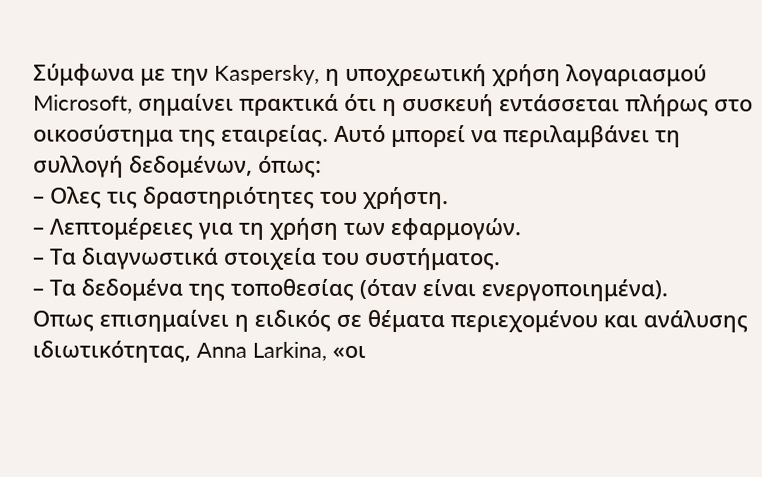Σύμφωνα με την Kaspersky, η υποχρεωτική χρήση λογαριασμού Microsoft, σημαίνει πρακτικά ότι η συσκευή εντάσσεται πλήρως στο οικοσύστημα της εταιρείας. Αυτό μπορεί να περιλαμβάνει τη συλλογή δεδομένων, όπως:
– Ολες τις δραστηριότητες του χρήστη.
– Λεπτομέρειες για τη χρήση των εφαρμογών.
– Τα διαγνωστικά στοιχεία του συστήματος.
– Τα δεδομένα της τοποθεσίας (όταν είναι ενεργοποιημένα).
Οπως επισημαίνει η ειδικός σε θέματα περιεχομένου και ανάλυσης ιδιωτικότητας, Anna Larkina, «οι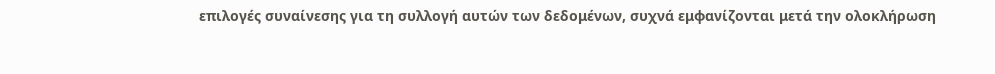επιλογές συναίνεσης για τη συλλογή αυτών των δεδομένων, συχνά εμφανίζονται μετά την ολοκλήρωση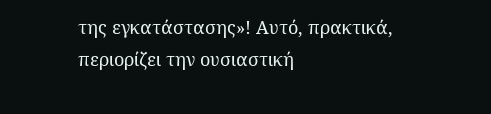της εγκατάστασης»! Αυτό, πρακτικά, περιορίζει την ουσιαστική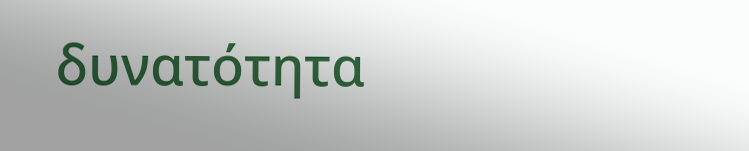δυνατότητα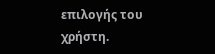επιλογής του χρήστη.